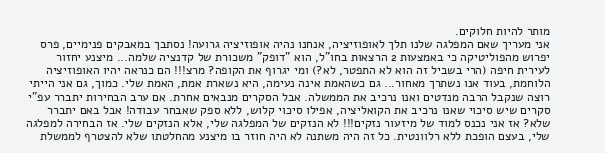מותר להיות חלוקים.
אני מעריך שאם המפלגה שלנו תלך לאופוזיציה, אנחנו נהיה אופוזיציה גרועה! נסתבך במאבקים פנימיים, פרס יפרוש מהפוליטיקה כי באמצעות 2 הרצאות בחו"ל, הוא "דופק" משכורת של קדנציה שלמה... מיצנע יחזור לעירית חיפה (הרי בשביל זה הוא לא התפטר, לא?) ומי יגרוף את הקופה? מרצ!!! הם כנראה יהיו האופוזיציה הלוחמת, בעוד אנו נשתרך מאחור... גם כשהאמת אינה נעימה, היא נשארת אמת, האמת שלי. כמוך, גם אני הייתי רוצה שנקבל הרבה מנדטים ואנו נרכיב את הממשלה. אבל הסקרים מנבאים אחרת. אם ערב הבחירות יתברר עפ"י סקרים שיש סיכוי שאנו נרכיב את הקואליציה, אפילו סיכוי קלוש, ללא ספק שאבחר עבודה! אבל באם יתברר שלא? אז אני נכנס למוד של מיזעור נזקים!!! לא הנזקים של המפלגה שלי, אלא הנזקים שלי. אז הבחירה למפלגה שלי, בעצם הופכת ללא רלוונטית. כל זה היה משתנה לא היה חוזר בו מיצנע מהחלטתו שלא להצטרף לממשלת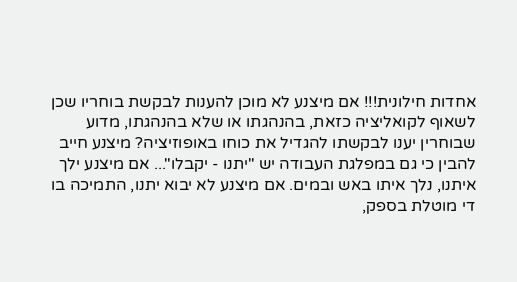אחדות חילונית!!! אם מיצנע לא מוכן להענות לבקשת בוחריו שכן לשאוף לקואליציה כזאת, בהנהגתו או שלא בהנהגתו, מדוע שבוחרין יענו לבקשתו להגדיל את כוחו באופוזיציה? מיצנע חייב להבין כי גם במפלגת העבודה יש "יתנו - יקבלו"... אם מיצנע ילך איתנו, נלך איתו באש ובמים. אם מיצנע לא יבוא יתנו, התמיכה בו די מוטלת בספק,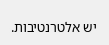יש אלטרנטיבות.